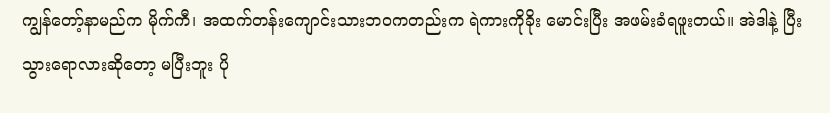ကျွန်တော့်နာမည်က မိုက်ကီ၊ အထက်တန်းကျောင်းသားဘဝကတည်းက ရဲကားကိုခိုး မောင်းပြီး အဖမ်းခံရဖူးတယ်။ အဲဒါနဲ့ ပြီးသွားရောလားဆိုတော့ မပြီးဘူး ပို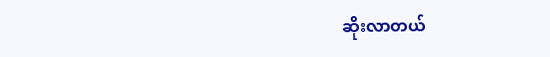ဆိုးလာတယ်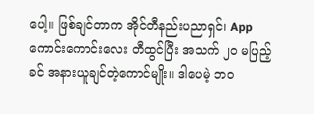ပေါ့။ ဖြစ်ချင်တာက အိုင်တီနည်းပညာရှင်၊ App ကောင်းကောင်းလေး တီထွင်ပြီး အသက် ၂၀ မပြည့်ခင် အနားယူချင်တဲ့ကောင်မျိုး။ ဒါပေမဲ့ ဘဝ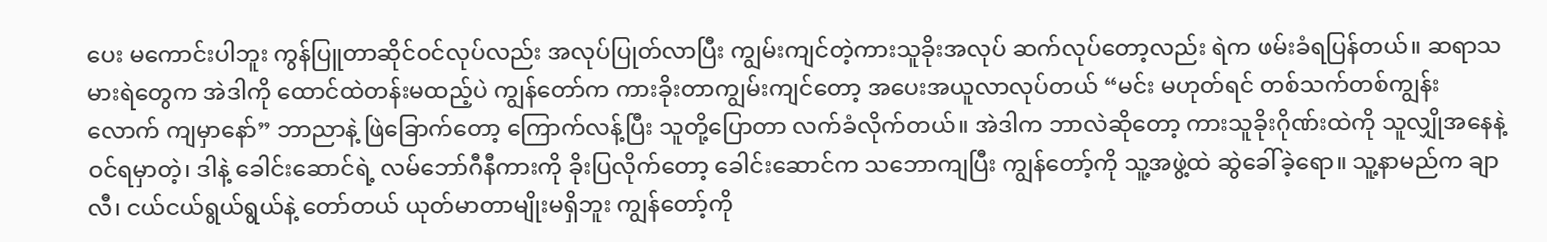ပေး မကောင်းပါဘူး ကွန်ပြူတာဆိုင်ဝင်လုပ်လည်း အလုပ်ပြုတ်လာပြီး ကျွမ်းကျင်တဲ့ကားသူခိုးအလုပ် ဆက်လုပ်တော့လည်း ရဲက ဖမ်းခံရပြန်တယ်။ ဆရာသမားရဲတွေက အဲဒါကို ထောင်ထဲတန်းမထည့်ပဲ ကျွန်တော်က ကားခိုးတာကျွမ်းကျင်တော့ အပေးအယူလာလုပ်တယ် “မင်း မဟုတ်ရင် တစ်သက်တစ်ကျွန်းလောက် ကျမှာနော်” ဘာညာနဲ့ ဖြဲခြောက်တော့ ကြောက်လန့်ပြီး သူတို့ပြောတာ လက်ခံလိုက်တယ်။ အဲဒါက ဘာလဲဆိုတော့ ကားသူခိုးဂိုဏ်းထဲကို သူလျှိုအနေနဲ့ ဝင်ရမှာတဲ့၊ ဒါနဲ့ ခေါင်းဆောင်ရဲ့ လမ်ဘော်ဂီနီကားကို ခိုးပြလိုက်တော့ ခေါင်းဆောင်က သဘောကျပြီး ကျွန်တော့်ကို သူ့အဖွဲ့ထဲ ဆွဲခေါ်ခဲ့ရော။ သူ့နာမည်က ချာလီ၊ ငယ်ငယ်ရွယ်ရွယ်နဲ့ တော်တယ် ယုတ်မာတာမျိုးမရှိဘူး ကျွန်တော့်ကို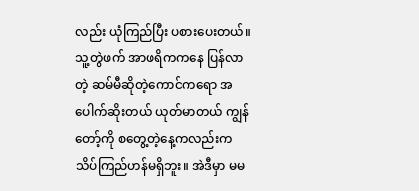လည်း ယုံကြည်ပြီး ပစားပေးတယ်။ သူ့တွဲဖက် အာဖရိကကနေ ပြန်လာတဲ့ ဆမ်မီဆိုတဲ့ကောင်ကရော အပေါက်ဆိုးတယ် ယုတ်မာတယ် ကျွန်တော့်ကို စတွေ့တဲ့နေ့ကလည်းက သိပ်ကြည်ဟန်မရှိဘူး။ အဲဒီမှာ မမ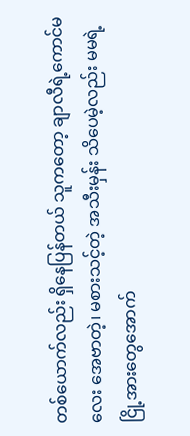တစ်ယောက်လည်း ရှိနေပြန်တယ် သူကတော့ ချာလီရဲ့ကောင်မလေး အေဗာတဲ့၊ မစားသင့်တဲ့ အသီးမှန်း သိပေမဲ့လည်း မမရဲ့ ငြို့အားတွေအောက်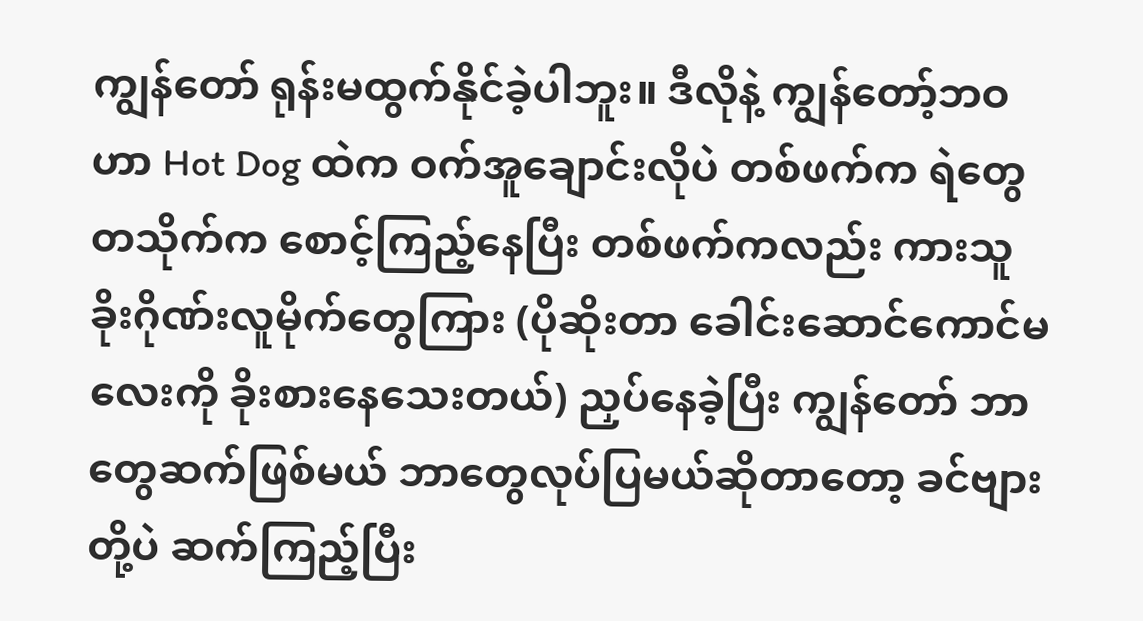ကျွန်တော် ရုန်းမထွက်နိုင်ခဲ့ပါဘူး။ ဒီလိုနဲ့ ကျွန်တော့်ဘဝဟာ Hot Dog ထဲက ဝက်အူချောင်းလိုပဲ တစ်ဖက်က ရဲတွေတသိုက်က စောင့်ကြည့်နေပြီး တစ်ဖက်ကလည်း ကားသူခိုးဂိုဏ်းလူမိုက်တွေကြား (ပိုဆိုးတာ ခေါင်းဆောင်ကောင်မလေးကို ခိုးစားနေသေးတယ်) ညှပ်နေခဲ့ပြီး ကျွန်တော် ဘာတွေဆက်ဖြစ်မယ် ဘာတွေလုပ်ပြမယ်ဆိုတာတော့ ခင်ဗျားတို့ပဲ ဆက်ကြည့်ပြီး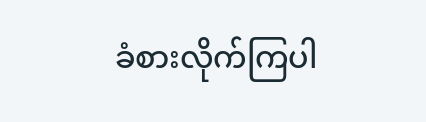ခံစားလိုက်ကြပါ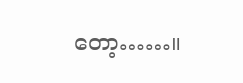တော့……။